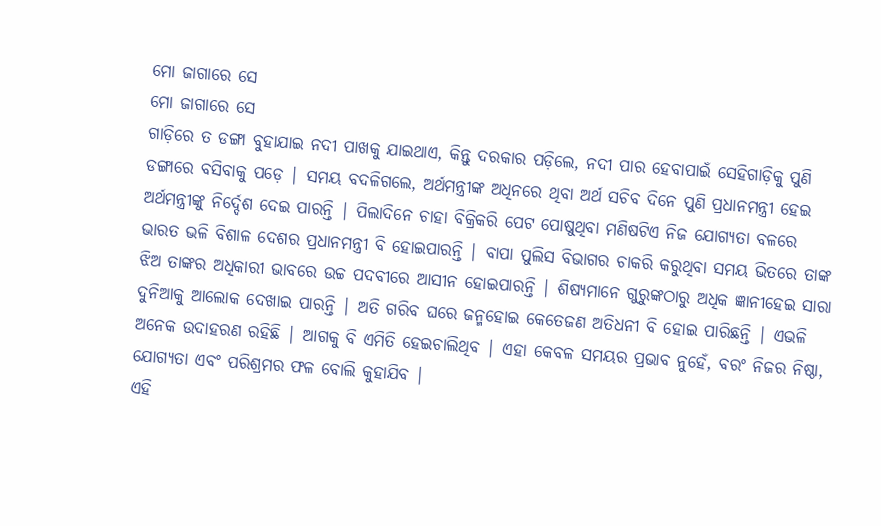ମୋ ଜାଗାରେ ସେ
ମୋ ଜାଗାରେ ସେ
ଗାଡ଼ିରେ ତ ଡଙ୍ଗା ବୁହାଯାଇ ନଦୀ ପାଖକୁ ଯାଇଥାଏ, କିନ୍ତୁ ଦରକାର ପଡ଼ିଲେ, ନଦୀ ପାର ହେବାପାଇଁ ସେହିଗାଡ଼ିକୁ ପୁଣି ଡଙ୍ଗାରେ ବସିବାକୁ ପଡ଼େ | ସମୟ ବଦଳିଗଲେ, ଅର୍ଥମନ୍ତ୍ରୀଙ୍କ ଅଧିନରେ ଥିବା ଅର୍ଥ ସଚିବ ଦିନେ ପୁଣି ପ୍ରଧାନମନ୍ତ୍ରୀ ହେଇ ଅର୍ଥମନ୍ତ୍ରୀଙ୍କୁ ନିର୍ଦ୍ଦେଶ ଦେଇ ପାରନ୍ତି | ପିଲାଦିନେ ଚାହା ବିକ୍ରିକରି ପେଟ ପୋଷୁଥିବା ମଣିଷଟିଏ ନିଜ ଯୋଗ୍ୟତା ବଳରେ ଭାରତ ଭଳି ବିଶାଳ ଦେଶର ପ୍ରଧାନମନ୍ତ୍ରୀ ବି ହୋଇପାରନ୍ତି | ବାପା ପୁଲିସ ବିଭାଗର ଚାକରି କରୁଥିବା ସମୟ ଭିତରେ ତାଙ୍କ ଝିଅ ତାଙ୍କର ଅଧିକାରୀ ଭାବରେ ଉଚ୍ଚ ପଦବୀରେ ଆସୀନ ହୋଇପାରନ୍ତି | ଶିଷ୍ୟମାନେ ଗୁରୁଙ୍କଠାରୁ ଅଧିକ ଜ୍ଞାନୀହେଇ ସାରା ଦୁନିଆକୁ ଆଲୋକ ଦେଖାଇ ପାରନ୍ତି | ଅତି ଗରିବ ଘରେ ଜନ୍ମହୋଇ କେତେଜଣ ଅତିଧନୀ ବି ହୋଇ ପାରିଛନ୍ତି | ଏଭଳି ଅନେକ ଉଦାହରଣ ରହିଛି | ଆଗକୁ ବି ଏମିତି ହେଇଚାଲିଥିବ | ଏହା କେବଳ ସମୟର ପ୍ରଭାବ ନୁହେଁ, ବରଂ ନିଜର ନିଷ୍ଠା, ଯୋଗ୍ୟତା ଏବଂ ପରିଶ୍ରମର ଫଳ ବୋଲି କୁହାଯିବ |
ଏହି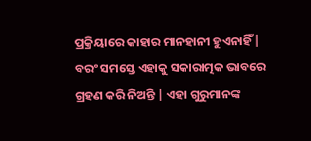ପ୍ରକ୍ରିୟାରେ କାହାର ମାନହାନୀ ହୁଏନାହିଁ | ବରଂ ସମସ୍ତେ ଏହାକୁ ସକାରାତ୍ମକ ଭାବରେ ଗ୍ରହଣ କରି ନିଅନ୍ତି | ଏହା ଗୁରୁମାନଙ୍କ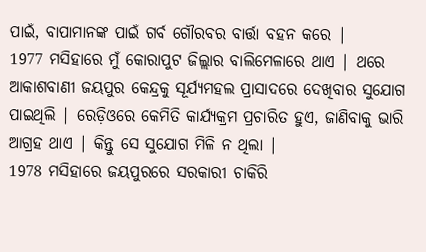ପାଇଁ, ବାପାମାନଙ୍କ ପାଇଁ ଗର୍ବ ଗୌରବର ବାର୍ତ୍ତା ବହନ କରେ |
1977 ମସିହାରେ ମୁଁ କୋରାପୁଟ ଜିଲ୍ଲାର ବାଲିମେଳାରେ ଥାଏ | ଥରେ ଆକାଶବାଣୀ ଜୟପୁର କେନ୍ଦ୍ରକୁ ସୂର୍ଯ୍ୟମହଲ ପ୍ରାସାଦରେ ଦେଖିବାର ସୁଯୋଗ ପାଇଥିଲି | ରେଡ଼ିଓରେ କେମିତି କାର୍ଯ୍ୟକ୍ରମ ପ୍ରଚାରିତ ହୁଏ, ଜାଣିବାକୁ ଭାରି ଆଗ୍ରହ ଥାଏ | କିନ୍ତୁ ସେ ସୁଯୋଗ ମିଳି ନ ଥିଲା |
1978 ମସିହାରେ ଜୟପୁରରେ ସରକାରୀ ଚାକିରି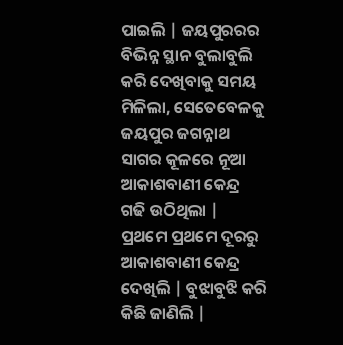ପାଇଲି | ଜୟପୁରରର ବିଭିନ୍ନ ସ୍ଥାନ ବୁଲାବୁଲି କରି ଦେଖିବାକୁ ସମୟ ମିଳିଲା, ସେତେବେଳକୁ ଜୟପୁର ଜଗନ୍ନାଥ ସାଗର କୂଳରେ ନୂଆ ଆକାଶବାଣୀ କେନ୍ଦ୍ର ଗଢି ଉଠିଥିଲା | ପ୍ରଥମେ ପ୍ରଥମେ ଦୂରରୁ ଆକାଶବାଣୀ କେନ୍ଦ୍ର ଦେଖିଲି | ବୁଝାବୁଝି କରି କିଛି ଜାଣିଲି |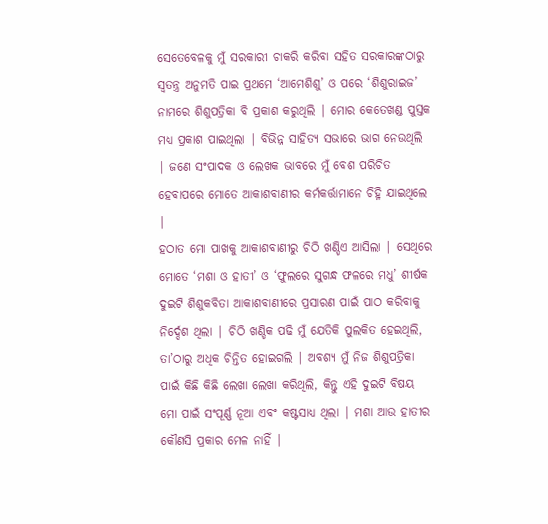ସେତେବେଳକୁ ମୁଁ ସରକାରୀ ଚାକରି କରିବା ସହିତ ସରକାରଙ୍କଠାରୁ ସ୍ଵତନ୍ତ୍ର ଅନୁମତି ପାଇ ପ୍ରଥମେ ‘ଆମେଶିଶୁ’ ଓ ପରେ ‘ଶିଶୁରାଇଜ’ ନାମରେ ଶିଶୁପତ୍ରିକା ବି ପ୍ରକାଶ କରୁଥିଲି | ମୋର କେତେଖଣ୍ଡ ପୁସ୍ତକ ମଧ୍ୟ ପ୍ରକାଶ ପାଇଥିଲା | ବିଭିନ୍ନ ସାହିତ୍ୟ ସଭାରେ ଭାଗ ନେଉଥିଲି | ଜଣେ ସଂପାଦକ ଓ ଲେଖକ ଭାବରେ ମୁଁ ବେଶ ପରିଚିତ ହେବାପରେ ମୋତେ ଆକାଶବାଣୀର କର୍ମକର୍ତ୍ତାମାନେ ଚିହ୍ନି ଯାଇଥିଲେ |
ହଠାତ ମୋ ପାଖକୁ ଆକାଶବାଣୀରୁ ଚିଠି ଖଣ୍ଡିଏ ଆସିଲା | ସେଥିରେ ମୋତେ ‘ମଶା ଓ ହାତୀ’ ଓ ‘ଫୁଲରେ ସୁଗନ୍ଧ ଫଳରେ ମଧୁ’ ଶୀର୍ଷକ ଦୁଇଟି ଶିଶୁକବିତା ଆକାଶବାଣୀରେ ପ୍ରସାରଣ ପାଇଁ ପାଠ କରିବାକୁ ନିର୍ଦ୍ଦେଶ ଥିଲା | ଚିଠି ଖଣ୍ଡିକ ପଢି ମୁଁ ଯେତିକି ପୁଲକିତ ହେଇଥିଲି, ତା’ଠାରୁ ଅଧିକ ଚିନ୍ତିତ ହୋଇଗଲି | ଅବଶ୍ୟ ମୁଁ ନିଜ ଶିଶୁପତ୍ରିକା ପାଇଁ କିଛି କିଛି ଲେଖା ଲେଖା କରିଥିଲି, କିନ୍ତୁ ଏହି ଦୁଇଟି ବିଷୟ ମୋ ପାଇଁ ସଂପୂର୍ଣ୍ଣ ନୂଆ ଏବଂ କଷ୍ଟସାଧ୍ୟ ଥିଲା | ମଶା ଆଉ ହାତୀର କୌଣସି ପ୍ରକାର ମେଳ ନାହିଁ |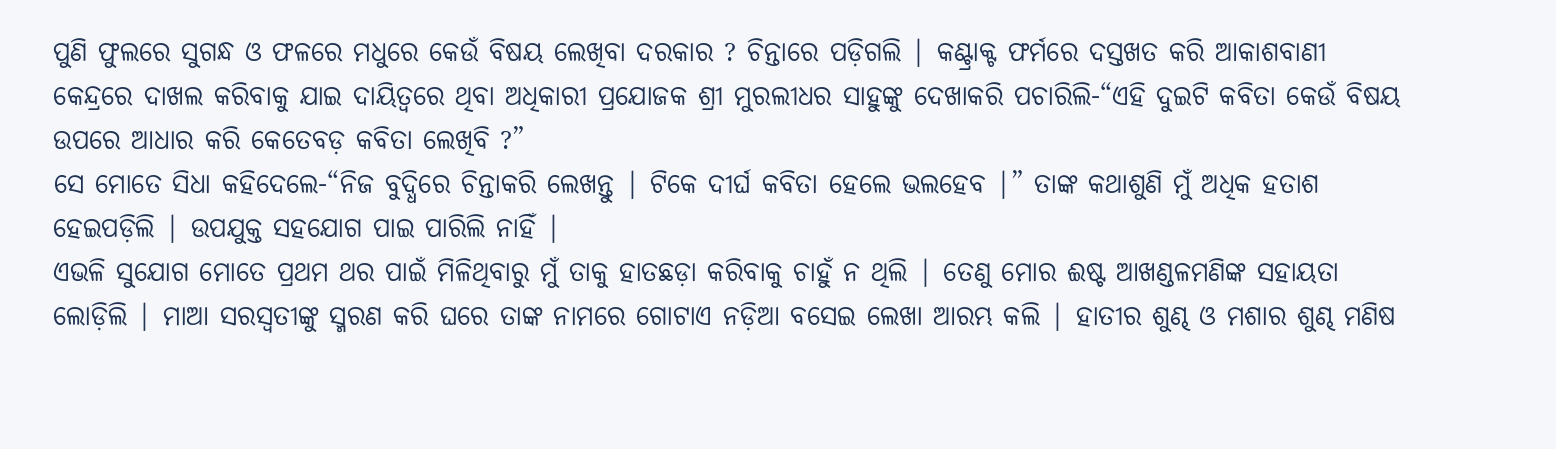ପୁଣି ଫୁଲରେ ସୁଗନ୍ଧ ଓ ଫଳରେ ମଧୁରେ କେଉଁ ବିଷୟ ଲେଖିବା ଦରକାର ? ଚିନ୍ତାରେ ପଡ଼ିଗଲି | କଣ୍ଟ୍ରାକ୍ଟ ଫର୍ମରେ ଦସ୍ତଖତ କରି ଆକାଶବାଣୀ କେନ୍ଦ୍ରରେ ଦାଖଲ କରିବାକୁ ଯାଇ ଦାୟିତ୍ଵରେ ଥିବା ଅଧିକାରୀ ପ୍ରଯୋଜକ ଶ୍ରୀ ମୁରଲୀଧର ସାହୁଙ୍କୁ ଦେଖାକରି ପଚାରିଲି-“ଏହି ଦୁଇଟି କବିତା କେଉଁ ବିଷୟ ଉପରେ ଆଧାର କରି କେତେବଡ଼ କବିତା ଲେଖିବି ?”
ସେ ମୋତେ ସିଧା କହିଦେଲେ-“ନିଜ ବୁଦ୍ଧିରେ ଚିନ୍ତାକରି ଲେଖନ୍ତୁ | ଟିକେ ଦୀର୍ଘ କବିତା ହେଲେ ଭଲହେବ |” ତାଙ୍କ କଥାଶୁଣି ମୁଁ ଅଧିକ ହତାଶ ହେଇପଡ଼ିଲି | ଉପଯୁକ୍ତ ସହଯୋଗ ପାଇ ପାରିଲି ନାହିଁ |
ଏଭଳି ସୁଯୋଗ ମୋତେ ପ୍ରଥମ ଥର ପାଇଁ ମିଳିଥିବାରୁ ମୁଁ ତାକୁ ହାତଛଡ଼ା କରିବାକୁ ଚାହୁଁ ନ ଥିଲି | ତେଣୁ ମୋର ଈଷ୍ଟ ଆଖଣ୍ଡଳମଣିଙ୍କ ସହାୟତା ଲୋଡ଼ିଲି | ମାଆ ସରସ୍ଵତୀଙ୍କୁ ସ୍ମରଣ କରି ଘରେ ତାଙ୍କ ନାମରେ ଗୋଟାଏ ନଡ଼ିଆ ବସେଇ ଲେଖା ଆରମ୍ଭ କଲି | ହାତୀର ଶୁଣ୍ଢ ଓ ମଶାର ଶୁଣ୍ଢ ମଣିଷ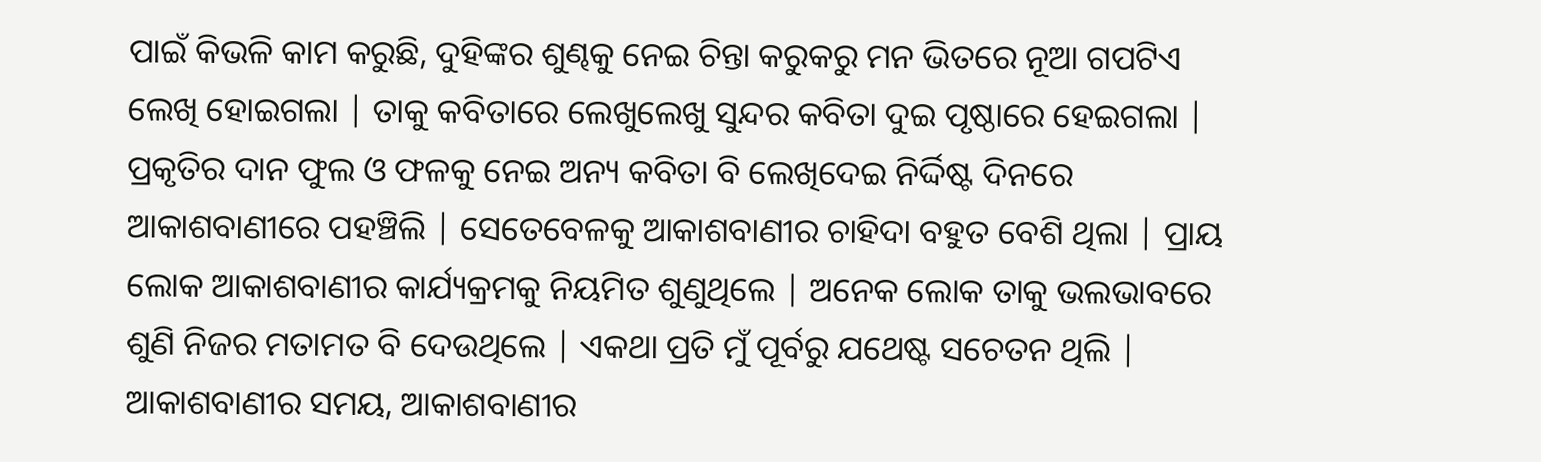ପାଇଁ କିଭଳି କାମ କରୁଛି, ଦୁହିଙ୍କର ଶୁଣ୍ଢକୁ ନେଇ ଚିନ୍ତା କରୁକରୁ ମନ ଭିତରେ ନୂଆ ଗପଟିଏ ଲେଖି ହୋଇଗଲା | ତାକୁ କବିତାରେ ଲେଖୁଲେଖୁ ସୁନ୍ଦର କବିତା ଦୁଇ ପୃଷ୍ଠାରେ ହେଇଗଲା | ପ୍ରକୃତିର ଦାନ ଫୁଲ ଓ ଫଳକୁ ନେଇ ଅନ୍ୟ କବିତା ବି ଲେଖିଦେଇ ନିର୍ଦ୍ଦିଷ୍ଟ ଦିନରେ ଆକାଶବାଣୀରେ ପହଞ୍ଚିଲି | ସେତେବେଳକୁ ଆକାଶବାଣୀର ଚାହିଦା ବହୁତ ବେଶି ଥିଲା | ପ୍ରାୟ ଲୋକ ଆକାଶବାଣୀର କାର୍ଯ୍ୟକ୍ରମକୁ ନିୟମିତ ଶୁଣୁଥିଲେ | ଅନେକ ଲୋକ ତାକୁ ଭଲଭାବରେ ଶୁଣି ନିଜର ମତାମତ ବି ଦେଉଥିଲେ | ଏକଥା ପ୍ରତି ମୁଁ ପୂର୍ବରୁ ଯଥେଷ୍ଟ ସଚେତନ ଥିଲି | ଆକାଶବାଣୀର ସମୟ, ଆକାଶବାଣୀର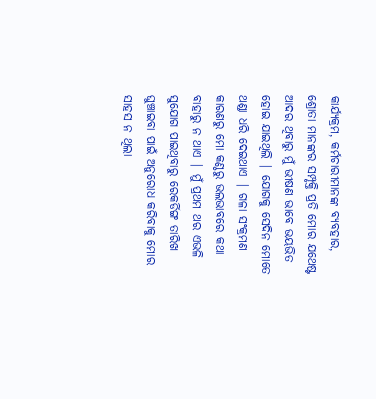କାର୍ଯ୍ୟକ୍ରମ, କର୍ମଚାରୀମାନଙ୍କ ବ୍ୟବହାର, ଶ୍ରୋତା ମାନଙ୍କର ସମ୍ପୃକ୍ତି ପ୍ରତି ମୋର ଯଥେଷ୍ଟ ଆଦର ଥିବାରୁ ମୁଁ ଭୀଷଣ ଭାବେ ଭୟଭିତ ହୋଇ ଯାଇଥିଲି | ଯୋଗକୁ ସେଦିନ ମୋତେ ଥଣ୍ଡା ଧରି ଦେଇଥାଏ | ଗଳା ସଂକ୍ରମଣ କାରଣରୁ ମୋ କଣ୍ଠରୁ ଭଲଭାବରେ କଥା ବାହାରୁ ନ ଥାଏ | ମୁଁ ପ୍ରଥମ ଥର ଏଭଳି ସୁଯୋଗ ପାଇଥିବାରୁ ରେକର୍ଡିଙ୍ଗ ତାରିଖ ଘୁଞ୍ଚାଇବା ପାଇଁ ଅନୁରୋଧ କରିବାକୁ ମୋର ସାହସ ନ ଥିଲା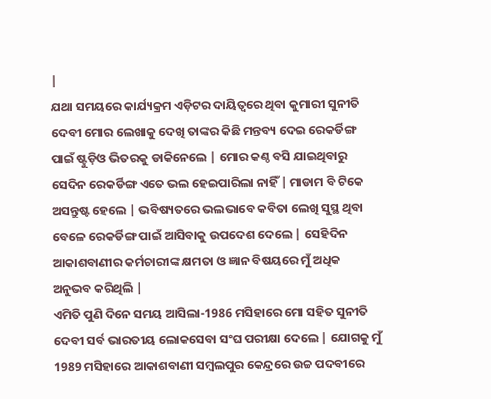|
ଯଥା ସମୟରେ କାର୍ଯ୍ୟକ୍ରମ ଏଡ଼ିଟର ଦାୟିତ୍ଵରେ ଥିବା କୁମାରୀ ସୁନୀତି ଦେବୀ ମୋର ଲେଖାକୁ ଦେଖି ତାଙ୍କର କିଛି ମନ୍ତବ୍ୟ ଦେଇ ରେକର୍ଡିଙ୍ଗ ପାଇଁ ଷ୍ଟୁଡ଼ିଓ ଭିତରକୁ ଡାକିନେଲେ | ମୋର କଣ୍ଠ ବସି ଯାଇଥିବାରୁ ସେଦିନ ରେକର୍ଡିଙ୍ଗ ଏତେ ଭଲ ହେଇପାରିଲା ନାହିଁ | ମାଡାମ ବି ଟିକେ ଅସନ୍ତୁଷ୍ଟ ହେଲେ | ଭବିଷ୍ୟତରେ ଭଲଭାବେ କବିତା ଲେଖି ସୁସ୍ଥ ଥିବା ବେଳେ ରେକର୍ଡିଙ୍ଗ ପାଇଁ ଆସିବାକୁ ଉପଦେଶ ଦେଲେ | ସେହିଦିନ ଆକାଶବାଣୀର କର୍ମଚାରୀଙ୍କ କ୍ଷମତା ଓ ଜ୍ଞାନ ବିଷୟରେ ମୁଁ ଅଧିକ ଅନୁଭବ କରିଥିଲି |
ଏମିତି ପୁଣି ଦିନେ ସମୟ ଆସିଲା-1986 ମସିହାରେ ମୋ ସହିତ ସୁନୀତି ଦେବୀ ସର୍ବ ଭାରତୀୟ ଲୋକସେବା ସଂଘ ପରୀକ୍ଷା ଦେଲେ | ଯୋଗକୁ ମୁଁ 1989 ମସିହାରେ ଆକାଶବାଣୀ ସମ୍ବଲପୁର କେନ୍ଦ୍ରରେ ଉଚ୍ଚ ପଦବୀରେ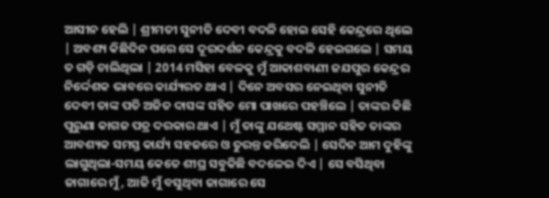ଆସୀନ ହେଲି | ଶ୍ରୀମତୀ ସୁନୀତି ଦେବୀ ବଦଳି ହୋଇ ସେହି କେନ୍ଦ୍ରରେ ଥିଲେ | ଅବଶ୍ୟ କିଛିଦିନ ପରେ ସେ ଦୂରଦର୍ଶନ କେନ୍ଦ୍ରକୁ ବଦଳି ହେଇଗଲେ | ସମୟ ତ ଗଡ଼ି ଚାଲିଥିଲା | 2014 ମସିହା ବେଳକୁ ମୁଁ ଆକାଶବାଣୀ ଜଯପୁର କେନ୍ଦ୍ରର ନିର୍ଦ୍ଦେଶକ ଭାବରେ କାର୍ଯ୍ୟରତ ଥାଏ | ଦିନେ ଅବସର ନେଇଥିବା ସୁନୀତି ଦେବୀ ତାଙ୍କ ପତି ଅଜିତ ଦାସଙ୍କ ସହିତ ମୋ ପାଖରେ ପହଞ୍ଚିଲେ | ତାଙ୍କର କିଛି ପୁରୁଣା କାଗଜ ପତ୍ର ଦରକାର ଥାଏ | ମୁଁ ତାଙ୍କୁ ଯଥେଷ୍ଟ ସମ୍ମାନ ସହିତ ତାଙ୍କର ଆବଶ୍ୟକ ସମସ୍ତ କାର୍ଯ୍ୟ ସହଜରେ ଓ ତୁରନ୍ତ କରିଦେଲି | ସେଦିନ ଆମ ଦୁହିଙ୍କୁ ଲାଗୁଥିଲା-ସମୟ କେତେ ଶୀଘ୍ର ସବୁକିଛି ବଦଳେଇ ଦିଏ | ସେ ବସିଥିବା ଜାଗାରେ ମୁଁ, ଆଜି ମୁଁ ବସୁଥିବା ଜାଗାରେ ସେ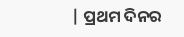| ପ୍ରଥମ ଦିନର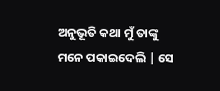ଅନୁଭୂତି କଥା ମୁଁ ତାଙ୍କୁ ମନେ ପକାଇଦେଲି | ସେ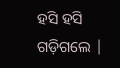ହସି ହସି ଗଡ଼ିଗଲେ |